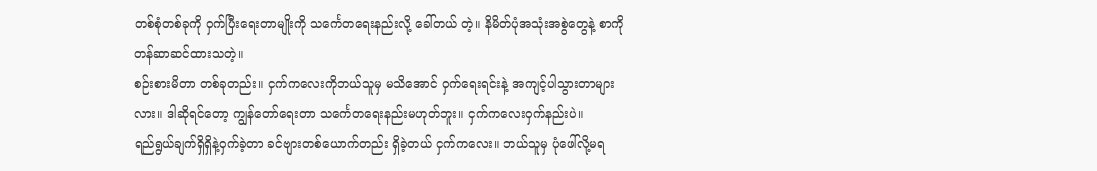တစ်စုံတစ်ခုကို ဝှက်ပြီးရေးတာမျိုးကို သင်္ကေတရေးနည်းလို့ ခေါ်တယ် တဲ့။ နိမိတ်ပုံအသုံးအစွဲတွေနဲ့ စာကို တန်ဆာဆင်ထားသတဲ့။
စဉ်းစားမိတာ တစ်ခုတည်း။ ငှက်ကလေးကိုဘယ်သူမှ မသိအောင် ဝှက်ရေးရင်းနဲ့ အကျင့်ပါသွားတာများလား။ ဒါဆိုရင်တော့ ကျွန်တော်ရေးတာ သင်္ကေတရေးနည်းမဟုတ်ဘူး။ ငှက်ကလေးဝှက်နည်းပဲ။
ရည်ရွယ်ချက်ရှိရှိနဲ့ဝှက်ခဲ့တာ ခင်ဗျားတစ်ယောက်တည်း ရှိခဲ့တယ် ငှက်ကလေး။ ဘယ်သူမှ ပုံဖေါ်လို့မရ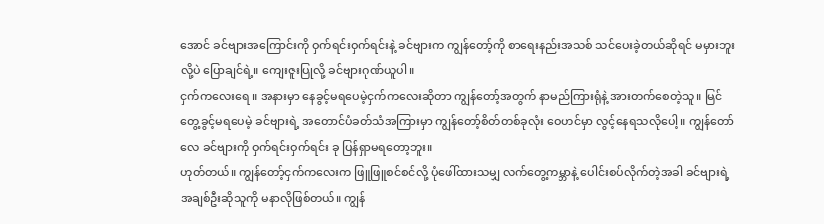အောင် ခင်ဗျားအကြောင်းကို ဝှက်ရင်းဝှက်ရင်းနဲ့ ခင်ဗျားက ကျွန်တော့်ကို စာရေးနည်းအသစ် သင်ပေးခဲ့တယ်ဆိုရင် မမှားဘူးလို့ပဲ ပြောချင်ရဲ့။ ကျေးဇူးပြုလို့ ခင်ဗျားဂုဏ်ယူပါ။
ငှက်ကလေးရေ ။ အနားမှာ နေခွင့်မရပေမဲ့ငှက်ကလေးဆိုတာ ကျွန်တော့်အတွက် နာမည်ကြားရုံနဲ့ အားတက်စေတဲ့သူ။ မြင်တွေ့ခွင့်မရပေမဲ့ ခင်ဗျားရဲ့ အတောင်ပံခတ်သံအကြားမှာ ကျွန်တော့်စိတ်တစ်ခုလုံး ဝေဟင်မှာ လွင့်နေရသလိုပေါ့။ ကျွန်တော်လေ ခင်ဗျားကို ဝှက်ရင်းဝှက်ရင်း ခု ပြန်ရှာမရတော့ဘူး။
ဟုတ်တယ်။ ကျွန်တော့်ငှက်ကလေးက ဖြူဖြူစင်စင်လို့ ပုံဖေါ်ထားသမျှ လက်တွေ့ကမ္ဘာနဲ့ ပေါင်းစပ်လိုက်တဲ့အခါ ခင်ဗျားရဲ့ အချစ်ဦးဆိုသူကို မနာလိုဖြစ်တယ်။ ကျွန်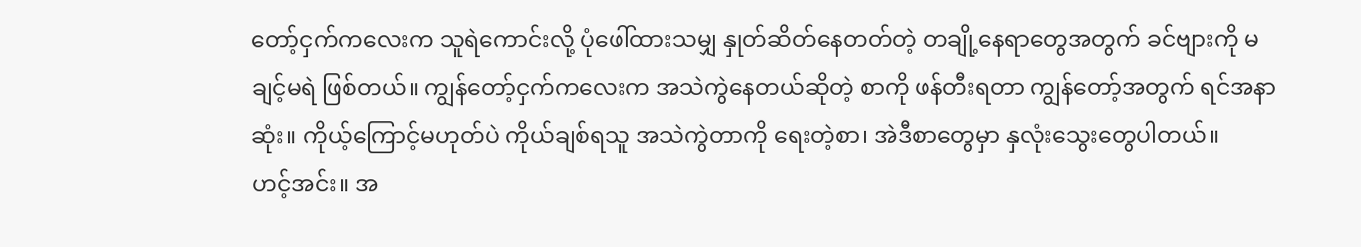တော့်ငှက်ကလေးက သူရဲကောင်းလို့ ပုံဖေါ်ထားသမျှ နှုတ်ဆိတ်နေတတ်တဲ့ တချို့နေရာတွေအတွက် ခင်ဗျားကို မချင့်မရဲ ဖြစ်တယ်။ ကျွန်တော့်ငှက်ကလေးက အသဲကွဲနေတယ်ဆိုတဲ့ စာကို ဖန်တီးရတာ ကျွန်တော့်အတွက် ရင်အနာဆုံး။ ကိုယ့်ကြောင့်မဟုတ်ပဲ ကိုယ်ချစ်ရသူ အသဲကွဲတာကို ရေးတဲ့စာ၊ အဲဒီစာတွေမှာ နှလုံးသွေးတွေပါတယ်။
ဟင့်အင်း။ အ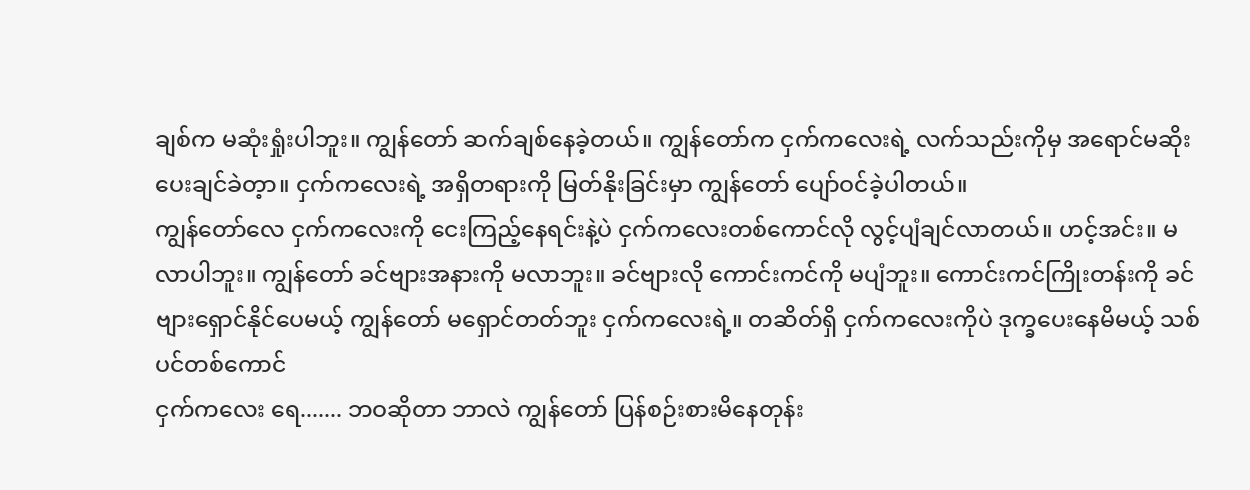ချစ်က မဆုံးရှုံးပါဘူး။ ကျွန်တော် ဆက်ချစ်နေခဲ့တယ်။ ကျွန်တော်က ငှက်ကလေးရဲ့ လက်သည်းကိုမှ အရောင်မဆိုးပေးချင်ခဲတ့ာ။ ငှက်ကလေးရဲ့ အရှိတရားကို မြတ်နိုးခြင်းမှာ ကျွန်တော် ပျော်ဝင်ခဲ့ပါတယ်။
ကျွန်တော်လေ ငှက်ကလေးကို ငေးကြည့်နေရင်းနဲ့ပဲ ငှက်ကလေးတစ်ကောင်လို လွင့်ပျံချင်လာတယ်။ ဟင့်အင်း။ မလာပါဘူး။ ကျွန်တော် ခင်ဗျားအနားကို မလာဘူး။ ခင်ဗျားလို ကောင်းကင်ကို မပျံဘူး။ ကောင်းကင်ကြိုးတန်းကို ခင်ဗျားရှောင်နိုင်ပေမယ့် ကျွန်တော် မရှောင်တတ်ဘူး ငှက်ကလေးရဲ့။ တဆိတ်ရှိ ငှက်ကလေးကိုပဲ ဒုက္ခပေးနေမိမယ့် သစ်ပင်တစ်ကောင်
ငှက်ကလေး ရေ....... ဘဝဆိုတာ ဘာလဲ ကျွန်တော် ပြန်စဉ်းစားမိနေတုန်း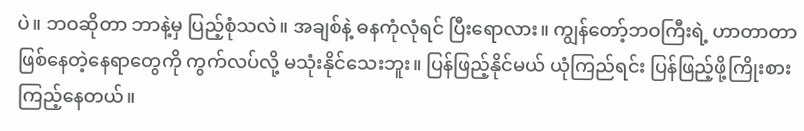ပဲ။ ဘဝဆိုတာ ဘာနဲ့မှ ပြည့်စုံသလဲ။ အချစ်နဲ့ ဓနကုံလုံရင် ပြီးရောလား။ ကျွန်တော့်ဘဝကြီးရဲ့ ဟာတာတာဖြစ်နေတဲ့နေရာတွေကို ကွက်လပ်လို့ မသုံးနိုင်သေးဘူး။ ပြန်ဖြည့်နိုင်မယ် ယုံကြည်ရင်း ပြန်ဖြည့်ဖို့ကြိုးစားကြည့်နေတယ်။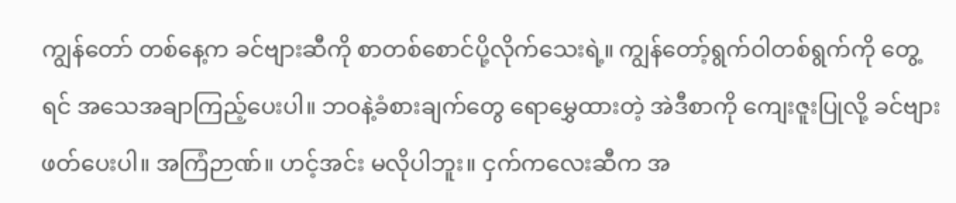ကျွန်တော် တစ်နေ့က ခင်ဗျားဆီကို စာတစ်စောင်ပို့လိုက်သေးရဲ့။ ကျွန်တော့်ရွက်ဝါတစ်ရွက်ကို တွေ့ရင် အသေအချာကြည့်ပေးပါ။ ဘဝနဲ့ခံစားချက်တွေ ရောမွှေထားတဲ့ အဲဒီစာကို ကျေးဇူးပြုလို့ ခင်ဗျားဖတ်ပေးပါ။ အကြံဉာဏ်။ ဟင့်အင်း မလိုပါဘူး။ ငှက်ကလေးဆီက အ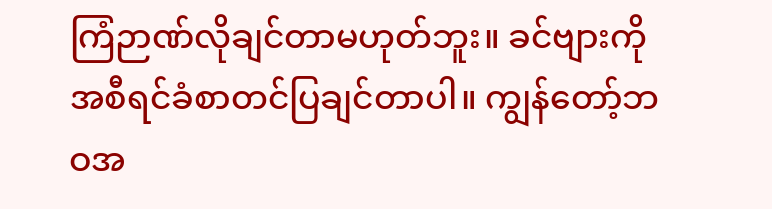ကြံဉာဏ်လိုချင်တာမဟုတ်ဘူး။ ခင်ဗျားကို အစီရင်ခံစာတင်ပြချင်တာပါ။ ကျွန်တော့်ဘဝအ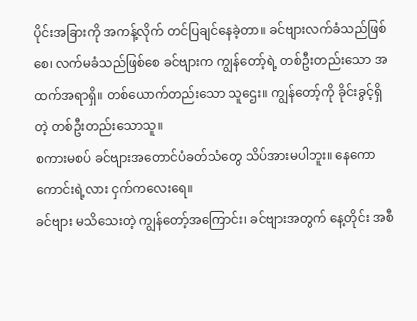ပိုင်းအခြားကို အကန့်လိုက် တင်ပြချင်နေခဲ့တာ။ ခင်ဗျားလက်ခံသည်ဖြစ်စေ၊ လက်မခံသည်ဖြစ်စေ ခင်ဗျားက ကျွန်တော့်ရဲ့ တစ်ဦးတည်းသော အထက်အရာရှိ။ တစ်ယောက်တည်းသော သူဌေး။ ကျွန်တော့်ကို ခိုင်းခွင့်ရှိတဲ့ တစ်ဦးတည်းသောသူ။
စကားမစပ် ခင်ဗျားအတောင်ပံခတ်သံတွေ သိပ်အားမပါဘူး။ နေကောကောင်းရဲ့လား ငှက်ကလေးရေ။
ခင်ဗျား မသိသေးတဲ့ ကျွန်တော့်အကြောင်း၊ ခင်ဗျားအတွက် နေ့တိုင်း အစီ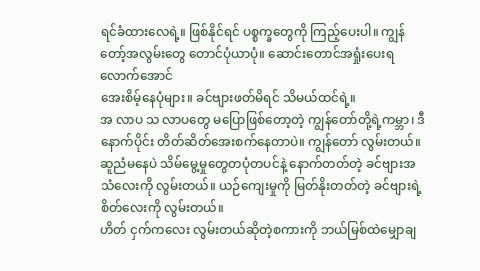ရင်ခံထားလေရဲ့။ ဖြစ်နိုင်ရင် ပစ္စက္ခတွေကို ကြည့်ပေးပါ။ ကျွန်တော့်အလွမ်းတွေ တောင်ပုံယာပုံ။ ဆောင်းတောင်အရှုံးပေးရလောက်အောင်
အေးစိမ့်နေပုံများ။ ခင်ဗျားဖတ်မိရင် သိမယ်ထင်ရဲ့။
အ လာပ သ လာပတွေ မပြောဖြစ်တော့တဲ့ ကျွန်တော်တို့ရဲ့ကမ္ဘာ၊ ဒီနောက်ပိုင်း တိတ်ဆိတ်အေးစက်နေတာပဲ။ ကျွန်တော် လွမ်းတယ်။ ဆူညံမနေပဲ သိမ်မွေ့မှုတွေတပုံတပင်နဲ့ နောက်တတ်တဲ့ ခင်ဗျားအသံလေးကို လွမ်းတယ်။ ယဉ်ကျေးမှုကို မြတ်နိုးတတ်တဲ့ ခင်ဗျားရဲ့ စိတ်လေးကို လွမ်းတယ်။
ဟိတ် ငှက်ကလေး လွမ်းတယ်ဆိုတဲ့စကားကို ဘယ်မြစ်ထဲမျှောချ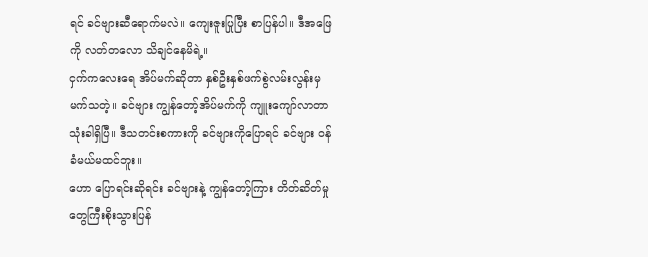ရင် ခင်ဗျားဆီရောက်မလဲ။ ကျေးဇူးပြုပြီး စာပြန်ပါ။ ဒီအဖြေကို လတ်တလော သိချင်နေမိရဲ့။
ငှက်ကလေးရေ အိပ်မက်ဆိုတာ နှစ်ဦးနှစ်ဖက်စွဲလမ်းလွန်းမှ မက်သတဲ့။ ခင်ဗျား ကျွန်တော့်အိပ်မက်ကို ကျူးကျော်လာတာ သုံးခါရှိပြီ။ ဒီသတင်းစကားကို ခင်ဗျားကိုပြောရင် ခင်ဗျား ဝန်ခံမယ်မထင်ဘူး။
ဟော ပြောရင်းဆိုရင်း ခင်ဗျားနဲ့ ကျွန်တော့်ကြား တိတ်ဆိတ်မှုတွေကြီးစိုးသွားပြန်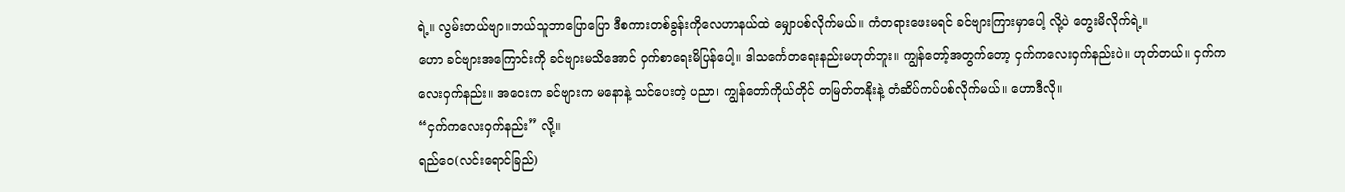ရဲ့။ လွမ်းတယ်ဗျာ။ဘယ်သူဘာပြောပြော ဒီစကားတစ်ခွန်းကိုလေဟာနယ်ထဲ မျှောပစ်လိုက်မယ်။ ကံတရားဖေးမရင် ခင်ဗျားကြားမှာပေါ့ လို့ပဲ တွေးမိလိုက်ရဲ့။
ဟော ခင်ဗျားအကြောင်းကို ခင်ဗျားမသိအောင် ဝှက်စာရေးမိပြန်ပေါ့။ ဒါသင်္ကေတရေးနည်းမဟုတ်ဘူး။ ကျွန်တော့်အတွက်တော့ ငှက်ကလေးဝှက်နည်းပဲ။ ဟုတ်တယ်။ ငှက်ကလေးဝှက်နည်း။ အဝေးက ခင်ဗျားက မနောနဲ့ သင်ပေးတဲ့ ပညာ၊ ကျွန်တော်ကိုယ်တိုင် တမြတ်တနိုးနဲ့ တံဆိပ်ကပ်ပစ်လိုက်မယ်။ ဟောဒီလို။
“ငှက်ကလေးဝှက်နည်း” လို့။
ရည်ဝေ(လင်းရောင်ခြည်)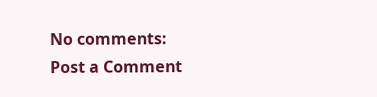No comments:
Post a Comment